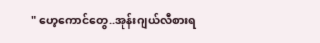" ဟေ့ကောင်တွေ..အုန်းဂျယ်လီစားရ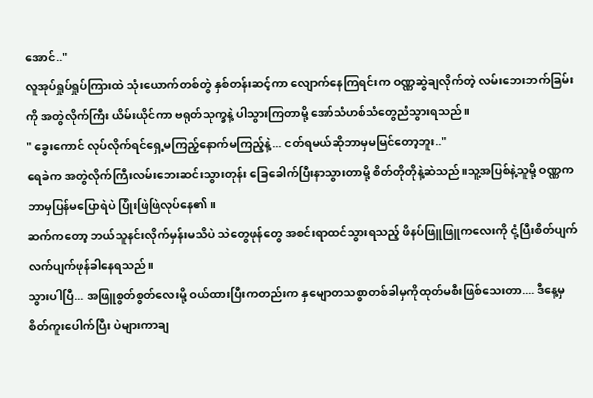အောင်.."
လူအုပ်ရှုပ်ရှုပ်ကြားထဲ သုံးယောက်တစ်တွဲ နှစ်တန်းဆင့်ကာ လျောက်နေကြရင်းက ဝဏ္ဏဆွဲချလိုက်တဲ့ လမ်းဘေးဘက်ခြမ်းကို အတွဲလိုက်ကြီး ယိမ်းယိုင်ကာ ဗရုတ်သုက္ခနဲ့ ပါသွားကြတာမို့ အော်သံဟစ်သံတွေညံသွားရသည်။
" ခွေးကောင် လုပ်လိုက်ရင်ရှေ့မကြည့်နောက်မကြည့်နဲ့... ငတ်ရမယ်ဆိုဘာမှမမြင်တော့ဘူး.."
ရေခဲက အတွဲလိုက်ကြီးလမ်းဘေးဆင်းသွားတုန်း ခြေခေါက်ပြီးနာသွားတာမို့ စိတ်တိုတိုနဲ့ဆဲသည်။သူ့အပြစ်နဲ့သူမို့ ဝဏ္ဏက ဘာမှပြန်မပြောရဲပဲ ပြုံးဖြဲဖြဲလုပ်နေ၏။
ဆက်ကတော့ ဘယ်သူနင်းလိုက်မှန်းမသိပဲ သဲတွေဖုန်တွေ အစင်းရာထင်သွားရသည့် ဖိနပ်ဖြူဖြူကလေးကို ငုံ့ပြီးစိတ်ပျက်လက်ပျက်ဖုန်ခါနေရသည်။
သွားပါပြီ... အဖြူစွတ်စွတ်လေးမို့ ဝယ်ထားပြီးကတည်းက နှမျောတသစွာတစ်ခါမှကိုထုတ်မစီးဖြစ်သေးတာ.... ဒီနေ့မှ စိတ်ကူးပေါက်ပြီး ပဲများကာချ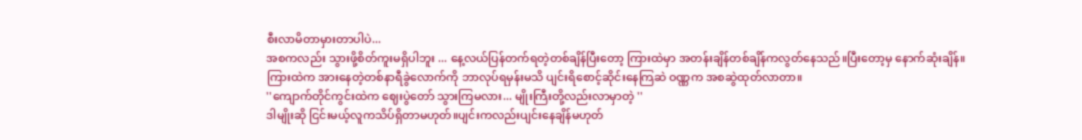စီးလာမိတာမှားတာပါပဲ...
အစကလည်း သွားဖို့စိတ်ကူးမရှိပါဘူး ... နေ့လယ်ပြန်တက်ရတဲ့တစ်ချိန်ပြီးတော့ ကြားထဲမှာ အတန်းချိန်တစ်ချိန်ကလွတ်နေသည်။ပြီးတော့မှ နောက်ဆုံးချိန်။
ကြားထဲက အားနေတဲ့တစ်နာရီခွဲလောက်ကို ဘာလုပ်ရမှန်းမသိ ပျင်းရိစောင့်ဆိုင်းနေကြဆဲ ဝဏ္ဏက အစဆွဲထုတ်လာတာ။
''ကျောက်တိုင်ကွင်းထဲက ဈေးပွဲတော် သွားကြမလား... မျိုးကြီးတို့လည်းလာမှာတဲ့ ''
ဒါမျိုးဆို ငြင်းမယ့်လူကသိပ်ရှိတာမဟုတ်။ပျင်းကလည်းပျင်းနေချိန်မဟုတ်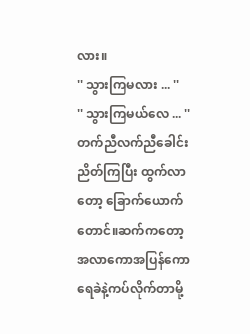လား။
'' သွားကြမလား ... ''
'' သွားကြမယ်လေ ... ''
တက်ညီလက်ညီခေါင်းညိတ်ကြပြီး ထွက်လာတော့ ခြောက်ယောက်တောင်။ဆက်ကတော့ အလာကောအပြန်ကော ရေခဲနဲ့ကပ်လိုက်တာမို့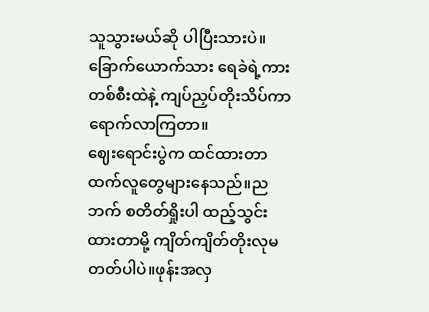သူသွားမယ်ဆို ပါပြီးသားပဲ။ခြောက်ယောက်သား ရေခဲရဲ့ကားတစ်စီးထဲနဲ့ ကျပ်ညှပ်တိုးသိပ်ကာရောက်လာကြတာ။
ဈေးရောင်းပွဲက ထင်ထားတာထက်လူတွေများနေသည်။ညဘက် စတိတ်ရှိုးပါ ထည့်သွင်းထားတာမို့ ကျိတ်ကျိတ်တိုးလုမတတ်ပါပဲ။ဖုန်းအလှ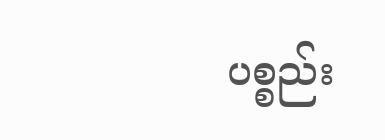ပစ္စည်း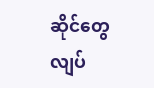ဆိုင်တွေ လျပ်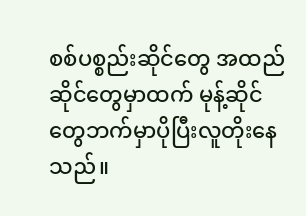စစ်ပစ္စည်းဆိုင်တွေ အထည်ဆိုင်တွေမှာထက် မုန့်ဆိုင်တွေဘက်မှာပိုပြီးလူတိုးနေသည်။